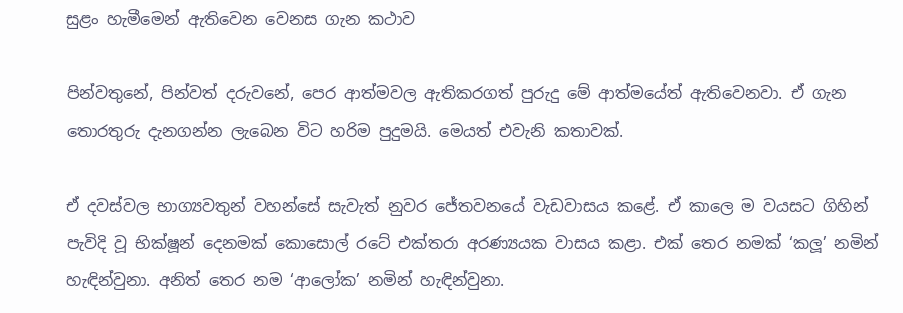සුළං හැමීමෙන් ඇතිවෙන වෙනස ගැන කථාව

පින්වතුනේ, පින්වත් දරුවනේ, පෙර ආත්මවල ඇතිකරගත් පුරුදු මේ ආත්මයේත් ඇතිවෙනවා. ඒ ගැන තොරතුරු දැනගන්න ලැබෙන විට හරිම පුදුමයි. මෙයත් එවැනි කතාවක්.

ඒ දවස්වල භාග්‍යවතුන් වහන්සේ සැවැත් නුවර ජේතවනයේ වැඩවාසය කළේ. ඒ කාලෙ ම වයසට ගිහින් පැවිදි වූ භික්ෂූන් දෙනමක් කොසොල් රටේ එක්තරා අරණ්‍යයක වාසය කළා. එක් තෙර නමක් ‘කලූ’ නමින් හැඳින්වුනා. අනිත් තෙර නම ‘ආලෝක’ නමින් හැඳින්වුනා.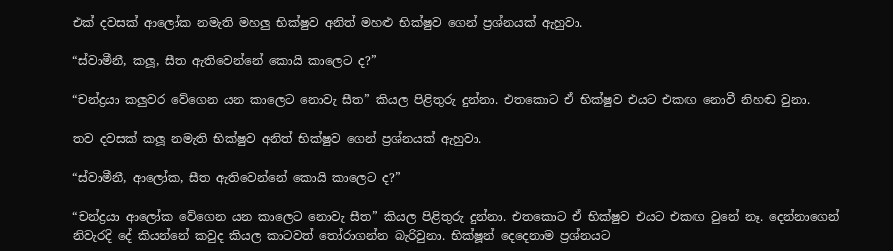එක් දවසක් ආලෝක නමැති මහලු භික්ෂුව අනිත් මහළු භික්ෂුව ගෙන් ප්‍රශ්නයක් ඇහුවා.

“ස්වාමීනී, කලූ, සීත ඇතිවෙන්නේ කොයි කාලෙට ද?”

“චන්ද්‍රයා කලුවර වේගෙන යන කාලෙට නොවැ සීත” කියල පිළිතුරු දුන්නා. එතකොට ඒ භික්ෂුව එයට එකඟ නොවී නිහඬ වුනා.

තව දවසක් කලූ නමැති භික්ෂුව අනිත් භික්ෂුව ගෙන් ප්‍රශ්නයක් ඇහුවා.

“ස්වාමීනී, ආලෝක, සීත ඇතිවෙන්නේ කොයි කාලෙට ද?”

“චන්ද්‍රයා ආලෝක වේගෙන යන කාලෙට නොවැ සීත” කියල පිළිතුරු දුන්නා. එතකොට ඒ භික්ෂුව එයට එකඟ වුනේ නෑ. දෙන්නාගෙන් නිවැරදි දේ කියන්නේ කවුද කියල කාටවත් තෝරාගන්න බැරිවුනා. භික්ෂූන් දෙදෙනාම ප්‍රශ්නයට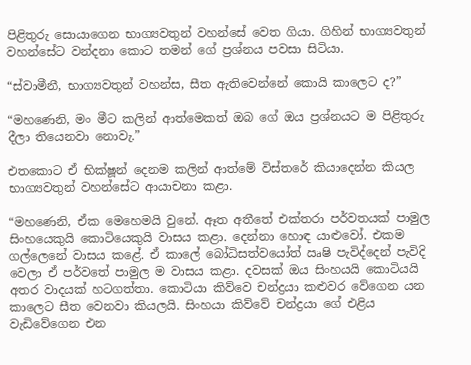පිළිතුරු සොයාගෙන භාග්‍යවතුන් වහන්සේ වෙත ගියා. ගිහින් භාග්‍යවතුන් වහන්සේට වන්දනා කොට තමන් ගේ ප්‍රශ්නය පවසා සිටියා.

“ස්වාමීනී, භාග්‍යවතුන් වහන්ස, සීත ඇතිවෙන්නේ කොයි කාලෙට ද?”

“මහණෙනි, මං මීට කලින් ආත්මෙකත් ඔබ ගේ ඔය ප්‍රශ්නයට ම පිළිතුරු දීලා තියෙනවා නොවැ.”

එතකොට ඒ භික්ෂූන් දෙනම කලින් ආත්මේ විස්තරේ කියාදෙන්න කියල භාග්‍යවතුන් වහන්සේට ආයාචනා කළා.

“මහණෙනි, ඒක මෙහෙමයි වුනේ. ඈත අතීතේ එක්තරා පර්වතයක් පාමුල සිංහයෙකුයි කොටියෙකුයි වාසය කළා. දෙන්නා හොඳ යාළුවෝ. එකම ගල්ලෙනේ වාසය කළේ. ඒ කාලේ බෝධිසත්වයෝත් ඍෂි පැවිද්දෙන් පැවිදි වෙලා ඒ පර්වතේ පාමුල ම වාසය කළා. දවසක් ඔය සිංහයයි කොටියයි අතර වාදයක් හටගත්තා. කොටියා කිව්වෙ චන්ද්‍රයා කළුවර වේගෙන යන කාලෙට සීත වෙනවා කියලයි. සිංහයා කිව්වේ චන්ද්‍රයා ගේ එළිය වැඩිවේගෙන එන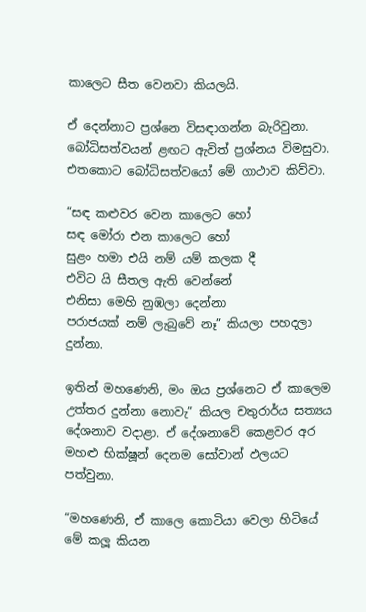කාලෙට සීත වෙනවා කියලයි.

ඒ දෙන්නාට ප්‍රශ්නෙ විසඳාගන්න බැරිවුනා. බෝධිසත්වයන් ළඟට ඇවිත් ප්‍රශ්නය විමසුවා. එතකොට බෝධිසත්වයෝ මේ ගාථාව කිව්වා.

“සඳ කළුවර වෙන කාලෙට හෝ
සඳ මෝරා එන කාලෙට හෝ
සුළං හමා එයි නම් යම් කලක දී
එවිට යි සීතල ඇති වෙන්නේ
එනිසා මෙහි නුඹලා දෙන්නා
පරාජයක් නම් ලැබුවේ නෑ” කියලා පහදලා දුන්නා.

ඉතින් මහණෙනි, මං ඔය ප්‍රශ්නෙට ඒ කාලෙම උත්තර දුන්නා නොවැ” කියල චතුරාර්ය සත්‍යය දේශනාව වදාළා. ඒ දේශනාවේ කෙළවර අර මහළු භික්ෂූන් දෙනම සෝවාන් ඵලයට පත්වුනා.

“මහණෙනි, ඒ කාලෙ කොටියා වෙලා හිටියේ මේ කලූ කියන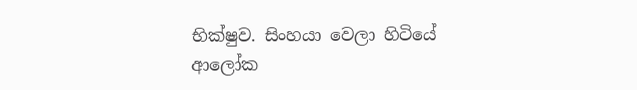භික්ෂුව. සිංහයා වෙලා හිටියේ ආලෝක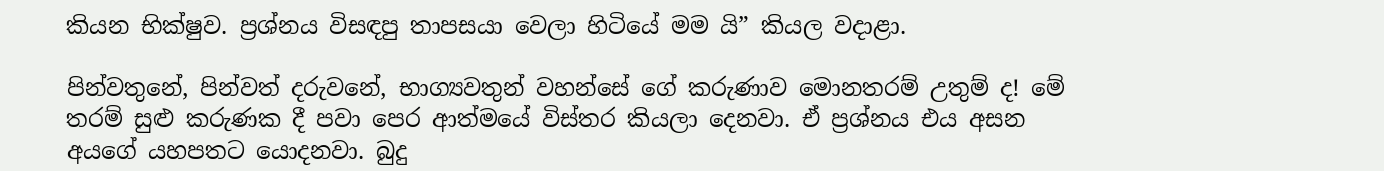කියන භික්ෂුව. ප්‍රශ්නය විසඳපු තාපසයා වෙලා හිටියේ මම යි” කියල වදාළා.

පින්වතුනේ, පින්වත් දරුවනේ, භාග්‍යවතුන් වහන්සේ ගේ කරුණාව මොනතරම් උතුම් ද! මේ තරම් සුළු කරුණක දී පවා පෙර ආත්මයේ විස්තර කියලා දෙනවා. ඒ ප්‍රශ්නය එය අසන අයගේ යහපතට යොදනවා. බුදු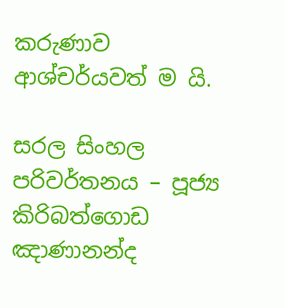කරුණාව ආශ්චර්යවත් ම යි.

සරල සිංහල පරිවර්තනය – පූජ්‍ය කිරිබත්ගොඩ ඤාණානන්ද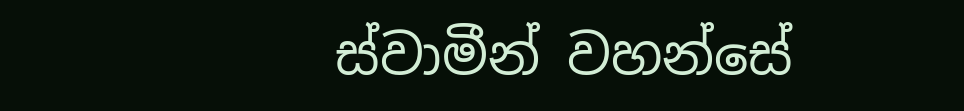ස්වාමීන් වහන්සේ